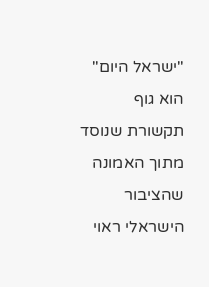"ישראל היום" הוא גוף תקשורת שנוסד מתוך האמונה שהציבור הישראלי ראוי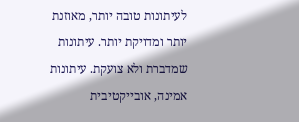לעיתונות טובה יותר, מאוזנת יותר ומדויקת יותר. עיתונות שמדברת ולא צועקת. עיתונות אמינה, אובייקטיבית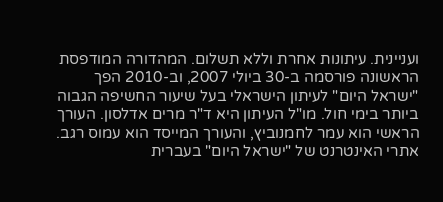ועניינית. עיתונות אחרת וללא תשלום. המהדורה המודפסת הראשונה פורסמה ב-30 ביולי 2007, וב-2010 הפך "ישראל היום" לעיתון הישראלי בעל שיעור החשיפה הגבוה ביותר בימי חול. מו"ל העיתון היא ד"ר מרים אדלסון. העורך הראשי הוא עמר לחמנוביץ, והעורך המייסד הוא עמוס רגב. אתרי האינטרנט של "ישראל היום" בעברית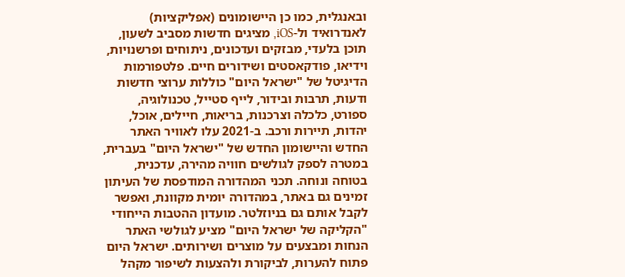ובאנגלית, כמו כן היישומונים (אפליקציות) לאנדרואיד ול-iOS, מציגים חדשות מסביב לשעון, תוכן בלעדי, מבזקים ועדכונים, ניתוחים ופרשנויות, וידיאו, פודקאסטים ושידורים חיים. פלטפורמות הדיגיטל של "ישראל היום" כוללות ערוצי חדשות ודעות, תרבות ובידור, לייף סטייל, טכנולוגיה, ספורט, כלכלה וצרכנות, בריאות, חיילים, אוכל, יהדות, תיירות ורכב. ב-2021 עלו לאוויר האתר החדש והיישומון החדש של "ישראל היום" בעברית, במטרה לספק לגולשים חוויה מהירה, עדכנית, בטוחה ונוחה. תכני המהדורה המודפסת של העיתון זמינים גם באתר, במהדורה יומית מקוונת, ואפשר לקבל אותם גם בניוזלטר. מועדון ההטבות הייחודי "הקליקה של ישראל היום" מציע לגולשי האתר הנחות ומבצעים על מוצרים ושירותים. ישראל היום פתוח להערות, לביקורת ולהצעות לשיפור מקהל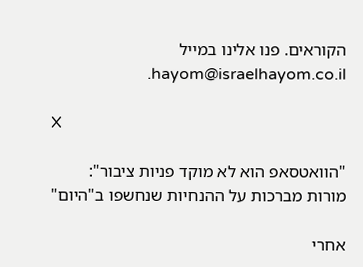הקוראים. פנו אלינו במייל hayom@israelhayom.co.il.

X

"הוואטסאפ הוא לא מוקד פניות ציבור": מורות מברכות על ההנחיות שנחשפו ב"היום"

אחרי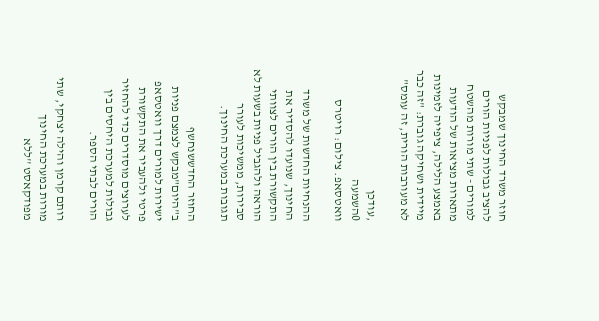חוזר משרד החינוך שמבקש להציב גבולות לפניות הורים למורים - שתי מורות מהשטח מתארות מציאות של הודעות באמצע הלילה, ציפייה לזמינות מיידית ושחיקה גוברת: "זה כבר לא מעורבות הורית, זה עומס"

,עודכן
0השמעה
וואטסאפ. צילום: רויטרס

ההנחיות החדשות של משרד החינוך, שנועדו להסדיר את התקשורת בין הורים לצוותי הוראה ולהגביל פניות בשעות לא סבירות, ממשיכות לעורר תגובות במערכת החינוך.

החוזר החדששנחשף ב"היום"מבקש לצמצם פניות ישירות למורים דרך וואטסאפ פרטי ולהעביר את התקשורת לערוצים מוסדרים כדי להחזיר גבולות למערכת היחסים בין הורים לבתי הספר.

רותם קרמן והילה יצחקי, שתי מורות במערכת החינוך מפודקאסט ''ללא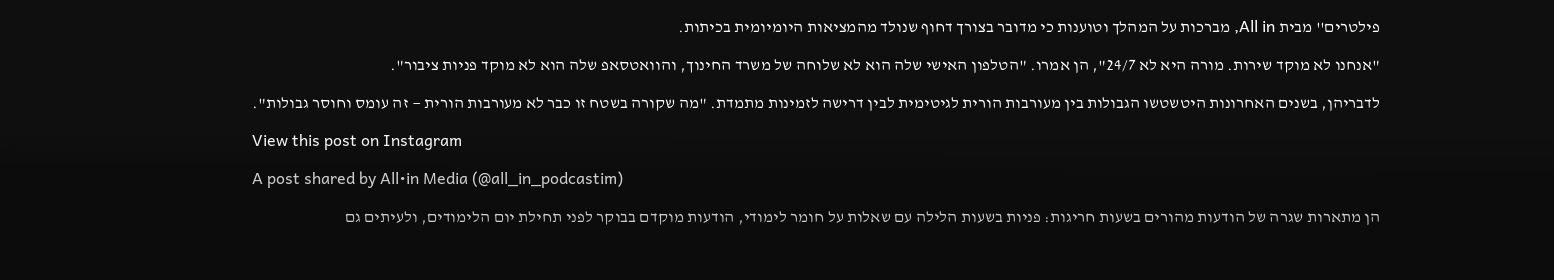פילטרים'' מבית All in, מברכות על המהלך וטוענות כי מדובר בצורך דחוף שנולד מהמציאות היומיומית בכיתות.

"אנחנו לא מוקד שירות. מורה היא לא 24/7", הן אמרו. "הטלפון האישי שלה הוא לא שלוחה של משרד החינוך, והוואטסאפ שלה הוא לא מוקד פניות ציבור".

לדבריהן, בשנים האחרונות היטשטשו הגבולות בין מעורבות הורית לגיטימית לבין דרישה לזמינות מתמדת. "מה שקורה בשטח זו כבר לא מעורבות הורית — זה עומס וחוסר גבולות".

View this post on Instagram

A post shared by All•in Media (@all_in_podcastim)

הן מתארות שגרה של הודעות מהורים בשעות חריגות: פניות בשעות הלילה עם שאלות על חומר לימודי, הודעות מוקדם בבוקר לפני תחילת יום הלימודים, ולעיתים גם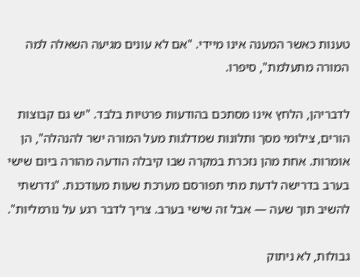טענות כאשר המענה אינו מיידי. "אם לא עונים מגיעה השאלה למה המורה מתעלמת", סיפרו.

לדבריהן, הלחץ אינו מסתכם בהודעות פרטיות בלבד. "יש גם קבוצות הורים, צילומי מסך ותלונות שמדלגות מעל המורה ישר להנהלה", הן אומרות. אחת מהן נזכרת במקרה שבו קיבלה הודעה מהורה ביום שישי בערב בדרישה לדעת מתי תפורסם מערכת שעות מעודכנת. "נדרשתי להשיב תוך שעה — אבל זה שישי בערב. צריך לדבר רגע על נורמליות".

גבולות, לא ניתוק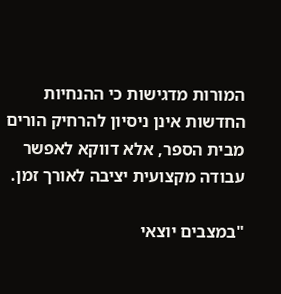המורות מדגישות כי ההנחיות החדשות אינן ניסיון להרחיק הורים מבית הספר, אלא דווקא לאפשר עבודה מקצועית יציבה לאורך זמן.

"במצבים יוצאי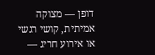דופן — מצוקה אמיתית, קושי רגשי או אירוע חריג —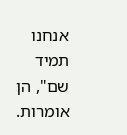אנחנו תמיד שם", הן אומרות.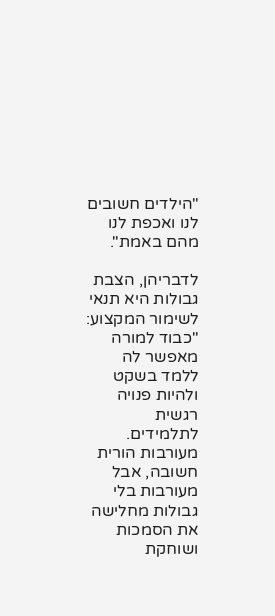"הילדים חשובים לנו ואכפת לנו מהם באמת".

לדבריהן, הצבת גבולות היא תנאי לשימור המקצוע: "כבוד למורה מאפשר לה ללמד בשקט ולהיות פנויה רגשית לתלמידים. מעורבות הורית חשובה, אבל מעורבות בלי גבולות מחלישה את הסמכות ושוחקת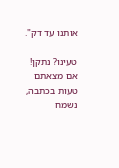אותנו עד דק".

טעינו? נתקן! אם מצאתם טעות בכתבה, נשמח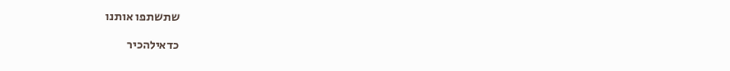שתשתפו אותנו

כדאילהכיר